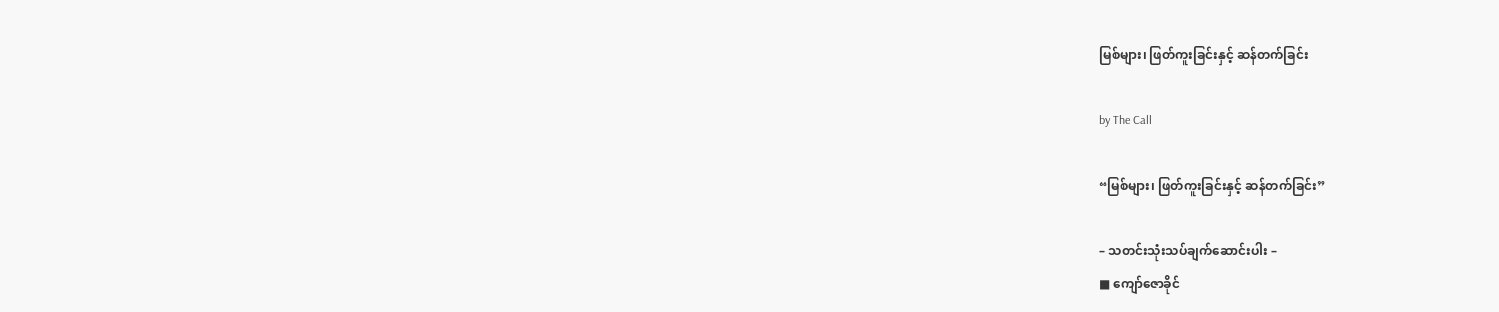မြစ်များ၊ ဖြတ်ကူးခြင်းနှင့် ဆန်တက်ခြင်း

by The Call

“မြစ်များ၊ ဖြတ်ကူးခြင်းနှင့် ဆန်တက်ခြင်း”

– သတင်းသုံးသပ်ချက်ဆောင်းပါး –
■ ကျော်ဇောခိုင်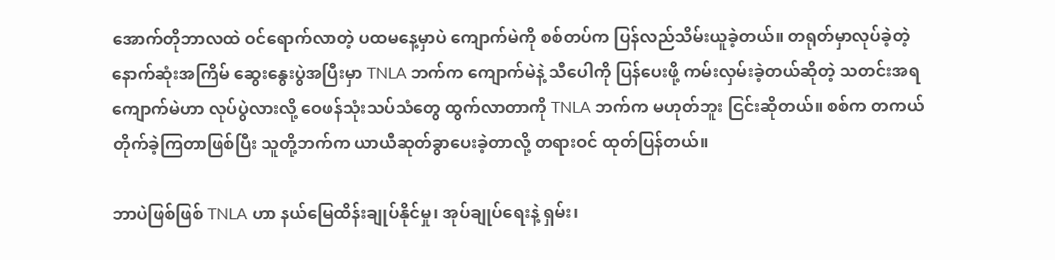အောက်တိုဘာလထဲ ဝင်ရောက်လာတဲ့ ပထမနေ့မှာပဲ ကျောက်မဲကို စစ်တပ်က ပြန်လည်သိမ်းယူခဲ့တယ်။ တရုတ်မှာလုပ်ခဲ့တဲ့ နောက်ဆုံးအကြိမ် ဆွေးနွေးပွဲအပြီးမှာ TNLA ဘက်က ကျောက်မဲနဲ့ သီပေါကို ပြန်ပေးဖို့ ကမ်းလှမ်းခဲ့တယ်ဆိုတဲ့ သတင်းအရ ကျောက်မဲဟာ လုပ်ပွဲလားလို့ ဝေဖန်သုံးသပ်သံတွေ ထွက်လာတာကို TNLA ဘက်က မဟုတ်ဘူး ငြင်းဆိုတယ်။ စစ်က တကယ်တိုက်ခဲ့ကြတာဖြစ်ပြီး သူတို့ဘက်က ယာယီဆုတ်ခွာပေးခဲ့တာလို့ တရားဝင် ထုတ်ပြန်တယ်။

ဘာပဲဖြစ်ဖြစ် TNLA ဟာ နယ်မြေထိန်းချုပ်နိုင်မှု၊ အုပ်ချုပ်ရေးနဲ့ ရှမ်း၊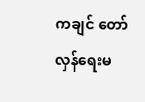ကချင် တော်လှန်ရေးမ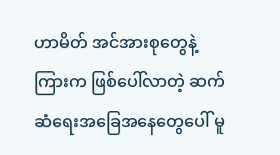ဟာမိတ် အင်အားစုတွေနဲ့ကြားက ဖြစ်ပေါ်လာတဲ့ ဆက်ဆံရေးအခြေအနေတွေပေါ် မူ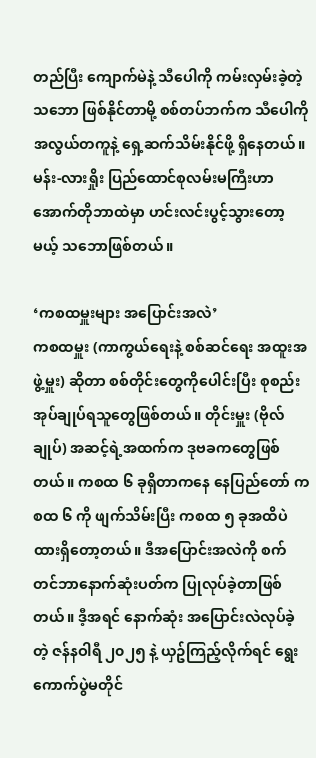တည်ပြီး ကျောက်မဲနဲ့ သီပေါကို ကမ်းလှမ်းခဲ့တဲ့သဘော ဖြစ်နိုင်တာမို့ စစ်တပ်ဘက်က သီပေါကို အလွယ်တကူနဲ့ ရှေ့ဆက်သိမ်းနိုင်ဖို့ ရှိနေတယ်။ မန်း-လားရှိုး ပြည်‌ထောင်စုလမ်းမကြီးဟာ အောက်တိုဘာထဲမှာ ဟင်းလင်းပွင့်သွားတော့မယ့် သဘောဖြစ်တယ်။

‘ကစထမှူးများ အပြောင်းအလဲ’
ကစထမှူး (ကာကွယ်ရေးနဲ့ စစ်ဆင်ရေး အထူးအဖွဲ့မှူး) ဆိုတာ စစ်တိုင်းတွေကိုပေါင်းပြီး စုစည်းအုပ်ချုပ်ရသူတွေဖြစ်တယ်။ တိုင်းမှူး (ဗိုလ်ချုပ်) အဆင့်ရဲ့အထက်က ဒုဗခကတွေဖြစ်တယ်။ ကစထ ၆ ခုရှိတာကနေ နေပြည်တော် ကစထ ၆ ကို ဖျက်သိမ်းပြီး ကစထ ၅ ခုအထိပဲ ထားရှိတော့တယ်။ ဒီအပြောင်းအလဲကို စက်တင်ဘာနောက်ဆုံးပတ်က ပြုလုပ်ခဲ့တာဖြစ်တယ်။ ဒီ့အရင် နောက်ဆုံး အပြောင်းလဲလုပ်ခဲ့တဲ့ ဇန်နဝါရီ ၂၀၂၅ နဲ့ ယှဥ်ကြည့်လိုက်ရင် ရွေးကောက်ပွဲမတိုင်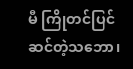မီ ကြိုတင်ပြင်ဆင်တဲ့သဘော၊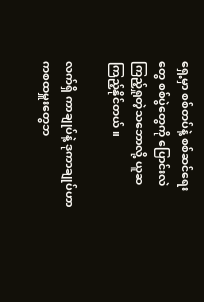ရှေ့မှာ စစ်တပ်နဲ့ စစ်ဆင်ရေးတွေ စစ်ပွဲတွေကို ပြောင်းလဲကြည့်ရှုတဲ့သဘောလို့ ယူဆကြည့်နိုင်တယ်။

လက်ရှိ ကာချုပ်နဲ့ ဒုကာချုပ်ဟာ ကစထမှူးတွေဘ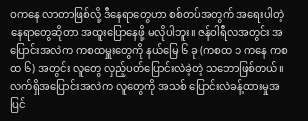ဝကနေ လာတာဖြစ်လို့ ဒီနေရာတွေဟာ စစ်တပ်အတွက် အရေးပါတဲ့ နေရာတွေဆိုတာ အထူးပြောနေဖို့ မလိုပါဘူး။ ဇန်ဝါရီလအတွင်း အပြောင်းအလဲက ကစထမှူးတွေကို နယ်မြေ ၆ ခု (ကစထ ၁ ကနေ ကစထ ၆) အတွင်း လူတွေ လှည့်ပတ်ပြောင်းလဲခဲ့တဲ့ သဘောဖြစ်တယ်။ လက်ရှိအပြောင်းအလဲက လူတွေကို အသစ် ပြောင်းလဲခန့်ထားမှုအပြင်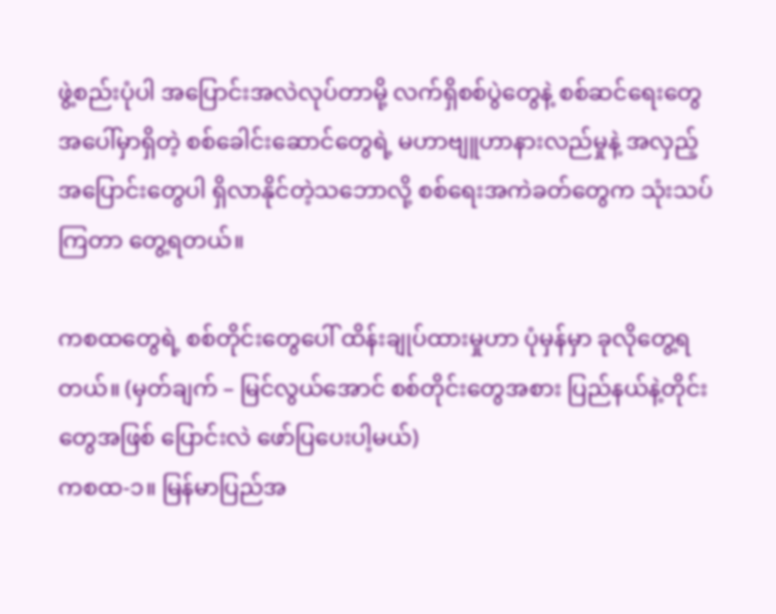ဖွဲ့စည်းပုံပါ အပြောင်းအလဲလုပ်တာမို့ လက်ရှိစစ်ပွဲတွေနဲ့ စစ်ဆင်ရေးတွေအပေါ်မှာရှိတဲ့ စစ်ခေါင်းဆောင်တွေရဲ့ မဟာဗျူဟာနားလည်မှုနဲ့ အလှည့်အပြောင်းတွေပါ ရှိလာနိုင်တဲ့သဘောလို့ စစ်ရေးအကဲခတ်တွေက သုံးသပ်ကြတာ တွေ့ရတယ်။

ကစထတွေရဲ့ စစ်တိုင်းတွေပေါ် ထိန်းချုပ်ထားမှုဟာ ပုံမှန်မှာ ခုလိုတွေ့ရတယ်။ (မှတ်ချက် – မြင်လွယ်အောင် စစ်တိုင်းတွေအစား ပြည်နယ်နဲ့တိုင်းတွေအဖြစ် ပြောင်းလဲ ဖော်ပြပေးပါ့မယ်)
ကစထ-၁။ မြန်မာပြည်အ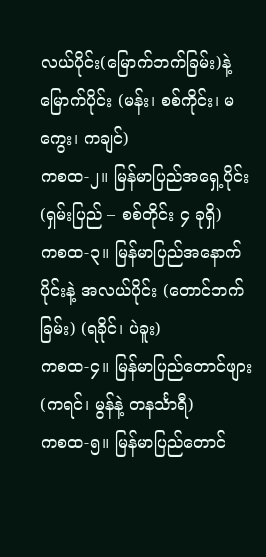လယ်ပိုင်း(မြောက်ဘက်ခြမ်း)နဲ့ မြောက်ပိုင်း (မန်း၊ စစ်ကိုင်း၊ မကွေး၊ ကချင်)
ကစထ-၂။ မြန်မာပြည်အရှေ့ပိုင်း (ရှမ်းပြည် – စစ်တိုင်း ၄ ခုရှိ)
ကစထ-၃။ မြန်မာပြည်အနောက်ပိုင်းနဲ့ အလယ်ပိုင်း (တောင်ဘက်ခြမ်း) (ရခိုင်၊ ပဲခူး)
ကစထ-၄။ မြန်မာပြည်တောင်ဖျား (ကရင်၊ မွန်နဲ့ တနင်္သာရီ)
ကစထ-၅။ မြန်မာပြည်တောင်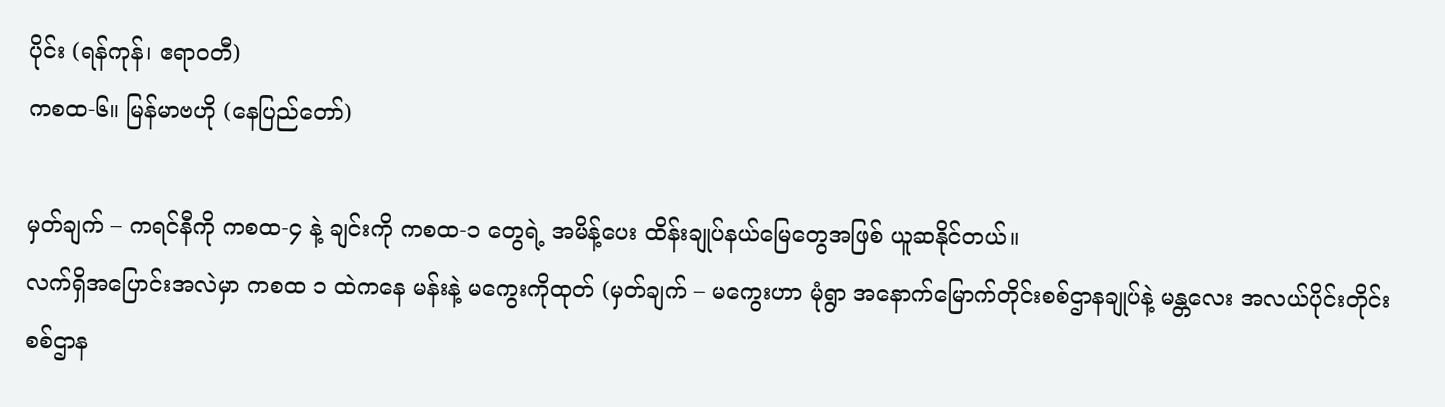ပိုင်း (ရန်ကုန်၊ ဧရာဝတီ)
ကစထ-၆။ မြန်မာဗဟို (နေပြည်တော်)

မှတ်ချက် – ကရင်နီကို ကစထ-၄ နဲ့ ချင်းကို ကစထ-၁ တွေရဲ့ အမိန့်ပေး ထိန်းချုပ်နယ်မြေတွေအဖြစ် ယူဆနိုင်တယ်။
လက်ရှိအပြောင်းအလဲမှာ ကစထ ၁ ထဲကနေ မန်းနဲ့ မကွေးကိုထုတ် (မှတ်ချက် – မကွေးဟာ မုံရွာ အနောက်မြောက်တိုင်းစစ်ဌာနချုပ်နဲ့ မန္တလေး အလယ်ပိုင်းတိုင်းစစ်ဌာန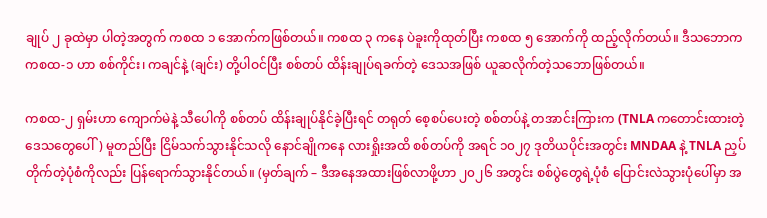ချုပ် ၂ ခုထဲမှာ ပါတဲ့အတွက် ကစထ ၁ အောက်ကဖြစ်တယ်။ ကစထ ၃ ကနေ ပဲခူးကိုထုတ်ပြီး ကစထ ၅ အောက်ကို ထည့်လိုက်တယ်။ ဒီသဘောက ကစထ-၁ ဟာ စစ်ကိုင်း၊ ကချင်နဲ့ (ချင်း) တို့ပါဝင်ပြီး စစ်တပ် ထိန်းချုပ်ရခက်တဲ့ ဒေသအဖြစ် ယူဆလိုက်တဲ့သဘောဖြစ်တယ်။

ကစထ-၂ ရှမ်းဟာ ကျောက်မဲနဲ့ သီပေါကို စစ်တပ် ထိန်းချုပ်နိုင်ခဲ့ပြီးရင် တရုတ် စေ့စပ်ပေးတဲ့ စစ်တပ်နဲ့ တအာင်းကြားက (TNLA ကတောင်းထားတဲ့ ဒေသတွေပေါ်) မူတည်ပြီး ငြိမ်သက်သွားနိုင်သလို နောင်ချိုကနေ လားရှိုးအထိ စစ်တပ်ကို အရင် ၁၀၂၇ ဒုတိယပိုင်းအတွင်း MNDAA နဲ့ TNLA ညှပ်တိုက်တဲ့ပုံစံကိုလည်း ပြန်ရောက်သွားနိုင်တယ်။ (မှတ်ချက် – ဒီအနေအထားဖြစ်လာဖို့ဟာ ၂၀၂၆ အတွင်း စစ်ပွဲတွေရဲ့ပုံစံ ပြောင်းလဲသွားပုံပေါ်မှာ အ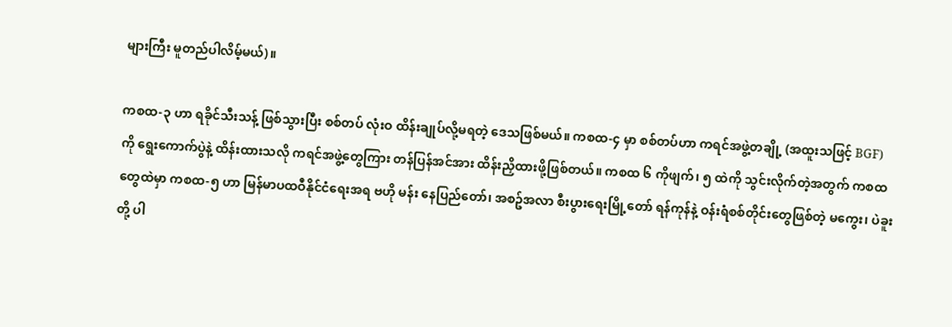များကြီး မူတည်ပါလိမ့်မယ်)။

ကစထ-၃ ဟာ ရခိုင်သီးသန့် ဖြစ်သွားပြီး စစ်တပ် လုံးဝ ထိန်းချုပ်လို့မရတဲ့ ဒေသဖြစ်မယ်။ ကစထ-၄ မှာ စစ်တပ်ဟာ ကရင်အဖွဲ့တချို့ (အထူးသဖြင့် BGF) ကို ရွေးကောက်ပွဲနဲ့ ထိန်းထားသလို ကရင်အဖွဲ့‌တွေကြား တန်ပြန်အင်အား ထိန်းညှိထားဖို့ဖြစ်တယ်။ ကစထ ၆ ကိုဖျက်၊ ၅ ထဲကို သွင်းလိုက်တဲ့အတွက် ကစထတွေထဲမှာ ကစထ-၅ ဟာ မြန်မာပထဝီနိုင်ငံရေးအရ ဗဟို မန်း နေပြည်တော်၊ အစဥ်အလာ စီးပွားရေးမြို့တော် ရန်ကုန်နဲ့ ဝန်းရံစစ်တိုင်းတွေဖြစ်တဲ့ မကွေး၊ ပဲခူးတို့ ပါ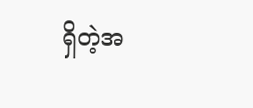ရှိတဲ့အ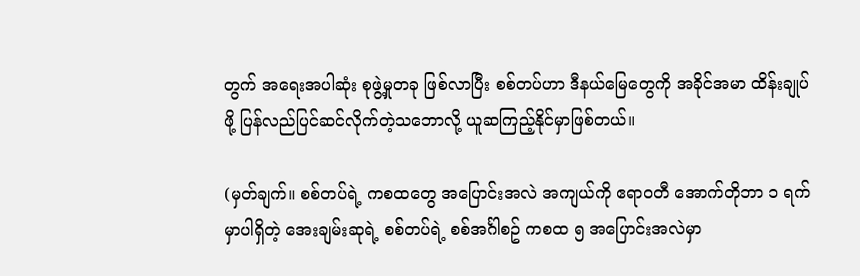တွက် အရေးအပါဆုံး စုဖွဲ့မှုတခု ဖြစ်လာပြီး စစ်တပ်ဟာ ဒီနယ်မြေတွေကို အခိုင်အမာ ထိန်းချုပ်ဖို့ ပြန်လည်ပြင်ဆင်လိုက်တဲ့သဘောလို့ ယူဆကြည့်နိုင်မှာဖြစ်တယ်။

(မှတ်ချက်။ စစ်တပ်ရဲ့ ကစထတွေ အပြောင်းအလဲ အကျယ်ကို ဧရာဝတီ အောက်တိုဘာ ၁ ရက်မှာပါရှိတဲ့ အေးချမ်းဆုရဲ့ စစ်တပ်ရဲ့ စစ်အင်္ဂါစဥ် ကစထ ၅ အပြောင်းအလဲမှာ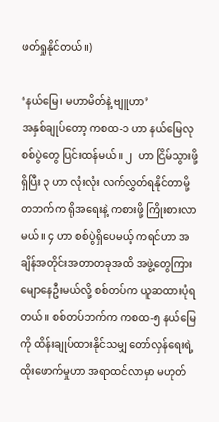ဖတ်ရှုနိုင်တယ်။)

‘နယ်မြေ၊ မဟာမိတ်နဲ့ ဗျူဟာ’
အနှစ်ချုပ်တော့ ကစထ-၁ ဟာ နယ်မြေလုစစ်ပွဲတွေ ပြင်းထန်မယ်။ ၂  ဟာ ငြိမ်သွားဖို့ရှိပြီး ၃ ဟာ လုံးလုံး လက်လွှတ်ရနိုင်တာမို့ တဘက်က ရိုအရေးနဲ့ ကစားဖို့ ကြိုးစားလာမယ်။ ၄ ဟာ စစ်ပွဲရှိပေမယ့် ကရင်ဟာ အချိန်အတိုင်းအတာတခုအထိ အဖွဲ့တွေကြား မျောနေဦးမယ်လို့ စစ်တပ်က ယူဆထားပုံရတယ်။ စစ်တပ်ဘက်က ကစထ-၅ နယ်မြေကို ထိန်းချုပ်ထားနိုင်သမျှ တော်လှန်ရေးရဲ့ ထိုး‌ဖောက်မှုဟာ အရာထင်လာမှာ မဟုတ်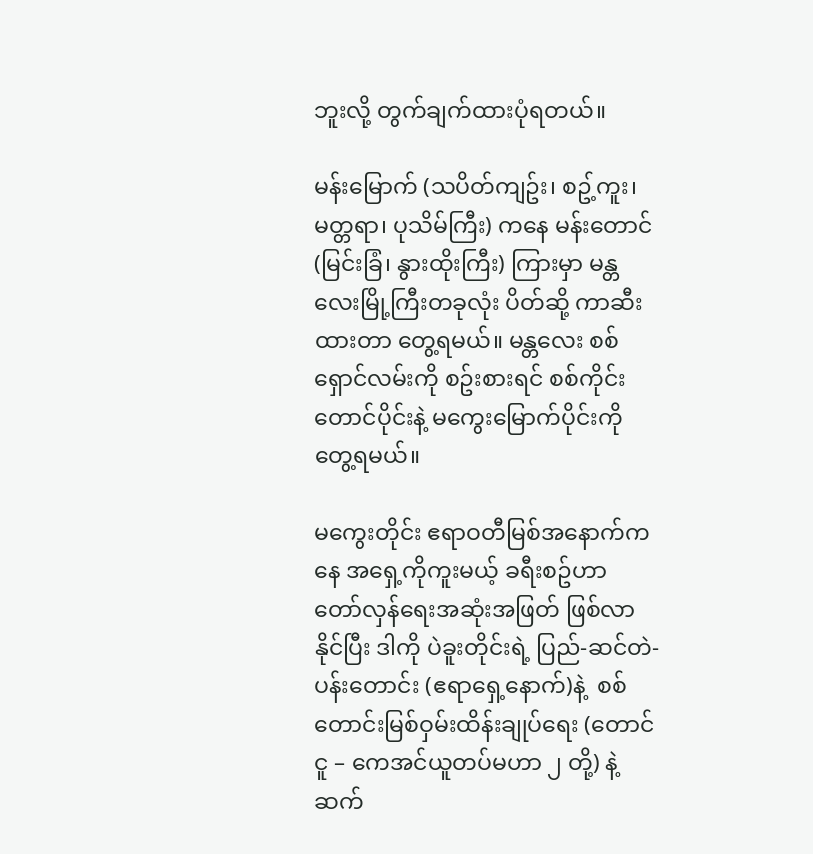ဘူးလို့ တွက်ချက်ထားပုံရတယ်။

မန်းမြောက် (သပိတ်ကျဥ်း၊ စဥ့်ကူး၊ မတ္တရာ၊ ပုသိမ်ကြီး) ကနေ မန်းတောင် (မြင်းခြံ၊ နွားထိုးကြီး) ကြားမှာ မန္တလေးမြို့ကြီးတခုလုံး ပိတ်ဆို့ ကာဆီးထားတာ တွေ့ရမယ်။ မန္တလေး စစ်ရှောင်လမ်းကို စဥ်းစားရင် စစ်ကိုင်းတောင်ပိုင်းနဲ့ မကွေးမြောက်ပိုင်းကို တွေ့ရမယ်။

မကွေးတိုင်း ဧရာဝတီမြစ်အနောက်ကနေ အရှေ့ကိုကူးမယ့် ခရီးစဥ်ဟာ တော်လှန်ရေးအဆုံးအဖြတ် ဖြစ်လာနိုင်ပြီး ဒါကို ပဲခူးတိုင်းရဲ့ ပြည်-ဆင်တဲ-ပန်းတောင်း (ဧရာရှေ့နောက်)နဲ့  စစ်တောင်းမြစ်ဝှမ်းထိန်းချုပ်ရေး (တောင်ငူ – ကေအင်ယူတပ်မဟာ ၂ တို့) နဲ့ ဆက်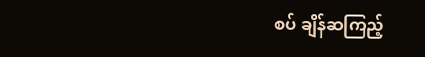စပ် ချိန်ဆကြည့်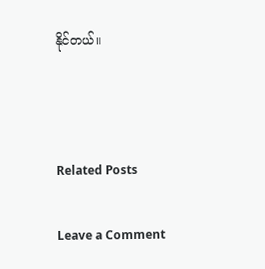နိုင်တယ်။



Related Posts

Leave a Comment